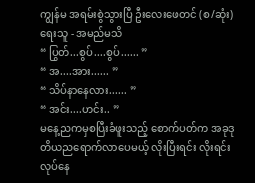ကျွန်မ အရမ်းစွဲသွားပြီ ဦးလေးဖေတင် (စ/ဆုံး)
ရေးသူ - အမည်မသိ
“ ပြွတ်...စွပ်....စွပ်...... ”
“ အ....အား...... ”
“ သိပ်နာနေလား...... ”
“ အင်း....ဟင်း.. ”
မနေ့ညကမှစပြီးခံဖူးသည့် စောက်ပတ်က အခုဒုတိယညရောက်လာပေမယ့် လိုးပြီးရင်း လိုးရင်း လုပ်နေ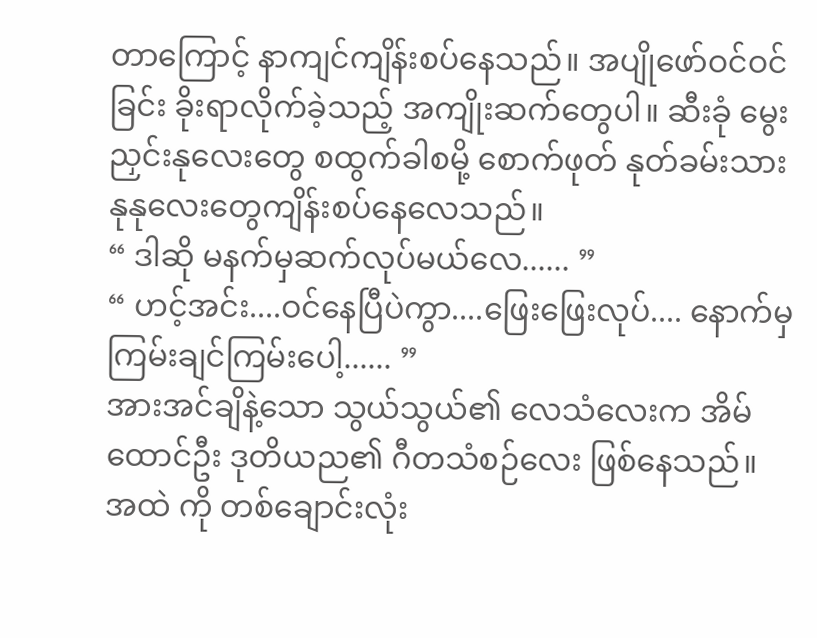တာကြောင့် နာကျင်ကျိန်းစပ်နေသည်။ အပျိုဖော်ဝင်ဝင်ခြင်း ခိုးရာလိုက်ခဲ့သည့် အကျိုးဆက်တွေပါ။ ဆီးခုံ မွေးညှင်းနုလေးတွေ စထွက်ခါစမို့ စောက်ဖုတ် နုတ်ခမ်းသားနုနုလေးတွေကျိန်းစပ်နေလေသည်။
“ ဒါဆို မနက်မှဆက်လုပ်မယ်လေ...... ”
“ ဟင့်အင်း....ဝင်နေပြီပဲကွာ....ဖြေးဖြေးလုပ်.... နောက်မှကြမ်းချင်ကြမ်းပေါ့...... ”
အားအင်ချိနဲ့သော သွယ်သွယ်၏ လေသံလေးက အိမ်ထောင်ဦး ဒုတိယည၏ ဂီတသံစဉ်လေး ဖြစ်နေသည်။ အထဲ ကို တစ်ချောင်းလုံး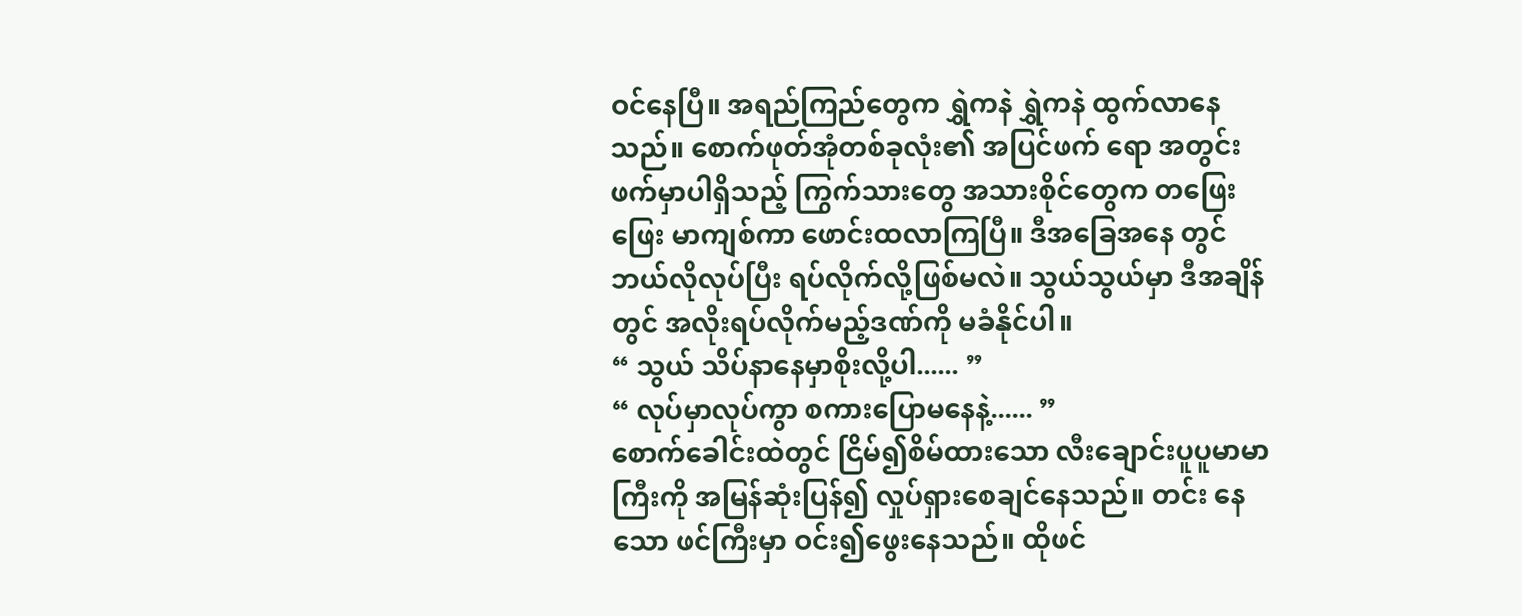ဝင်နေပြီ။ အရည်ကြည်တွေက ရွှဲကနဲ ရွှဲကနဲ ထွက်လာနေသည်။ စောက်ဖုတ်အုံတစ်ခုလုံး၏ အပြင်ဖက် ရော အတွင်းဖက်မှာပါရှိသည့် ကြွက်သားတွေ အသားစိုင်တွေက တဖြေးဖြေး မာကျစ်ကာ ဖောင်းထလာကြပြီ။ ဒီအခြေအနေ တွင် ဘယ်လိုလုပ်ပြီး ရပ်လိုက်လို့ဖြစ်မလဲ။ သွယ်သွယ်မှာ ဒီအချိန်တွင် အလိုးရပ်လိုက်မည့်ဒဏ်ကို မခံနိုင်ပါ။
“ သွယ် သိပ်နာနေမှာစိုးလို့ပါ...... ”
“ လုပ်မှာလုပ်ကွာ စကားပြောမနေနဲ့...... ”
စောက်ခေါင်းထဲတွင် ငြိမ်၍စိမ်ထားသော လီးချောင်းပူပူမာမာကြီးကို အမြန်ဆုံးပြန်၍ လှုပ်ရှားစေချင်နေသည်။ တင်း နေသော ဖင်ကြီးမှာ ဝင်း၍ဖွေးနေသည်။ ထိုဖင်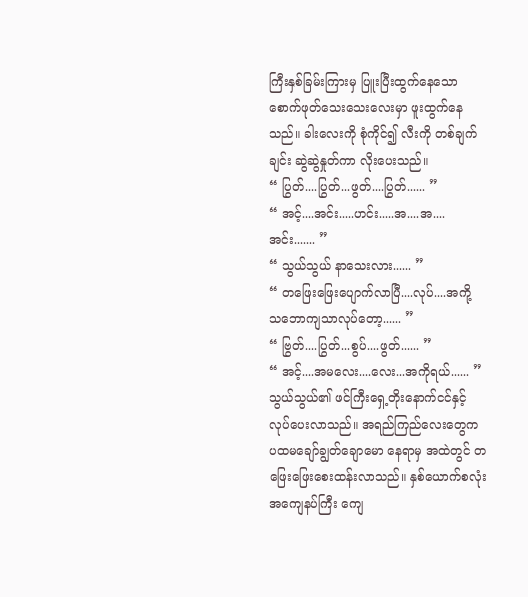ကြီးနှစ်ခြမ်းကြားမှ ပြူးပြီးထွက်နေသော စောက်ဖုတ်သေးသေးလေးမှာ ဖူးထွက်နေသည်။ ခါးလေးကို စုံကိုင်၍ လီးကို တစ်ချက်ချင်း ဆွဲဆွဲနှုတ်ကာ လိုးပေးသည်။
“ ပြွတ်....ပြွတ်...ဖွတ်....ပြွတ်...... ”
“ အင့်....အင်း.....ဟင်း.....အ....အ....အင်း....... ”
“ သွယ်သွယ် နာသေးလား...... ”
“ တဖြေးဖြေးပျောက်လာပြီ....လုပ်....အကို့ သဘောကျသာလုပ်တော့...... ”
“ ဗြွတ်....ပြွတ်...စွပ်....ဖွတ်...... ”
“ အင့်....အမလေး....လေး...အကိုရယ်...... ”
သွယ်သွယ်၏ ဖင်ကြီးရှေ့တိုးနောက်ငင်နှင့် လုပ်ပေးလာသည်။ အရည်ကြည်လေးတွေက ပထမချော်ချွတ်ချောမော နေရာမှ အထဲတွင် တဖြေးဖြေးစေးထန်းလာသည်။ နှစ်ယောက်စလုံး အကျေနပ်ကြီး ကျေ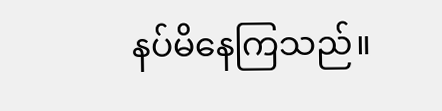နပ်မိနေကြသည်။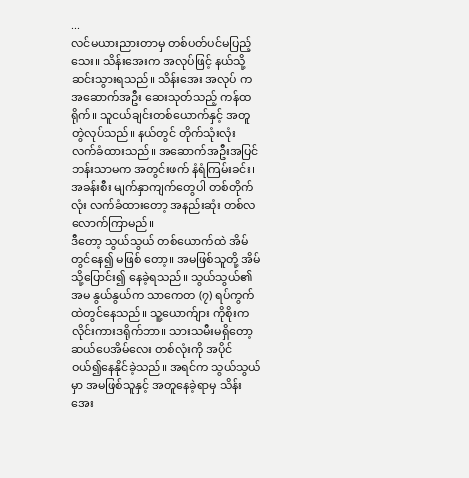...
လင်မယားညားတာမှ တစ်ပတ်ပင်မပြည့်သေး။ သိန်းအေးက အလုပ်ဖြင့် နယ်သို့ဆင်းသွားရသည်။ သိန်းအေး အလုပ် က အဆောက်အဦး ဆေးသုတ်သည့် ကန်ထရိုက်။ သူငယ်ချင်းတစ်ယောက်နှင့် အတူတွဲလုပ်သည်။ နယ်တွင် တိုက်သုံးလုံး လက်ခံထားသည်။ အဆောက်အဦးအပြင်ဘန်းသာမက အတွင်းဖက် နံရံကြမ်းခင်း၊ အခန်းစီး မျက်နှာကျက်တွေပါ တစ်တိုက် လုံး လက်ခံထားတော့ အနည်းဆုံး တစ်လလောက်ကြာမည်။
ဒီတော့ သွယ်သွယ် တစ်ယောက်ထဲ အိမ်တွင်နေ၍ မဖြစ် တော့။ အမဖြစ်သူတို့ အိမ်သို့ပြောင်း၍ နေခဲ့ရသည်။ သွယ်သွယ်၏ အမ နွယ်နွယ်က သာကေတ (၇) ရပ်ကွက်ထဲတွင်နေသည်။ သူ့ယောက်ျား ကိုစိုးက လိုင်းကားဒရိုက်ဘာ။ သားသမီးမရှိတော့ ဆယ်ပေအိမ်လေး တစ်လုံးကို အပိုင်ဝယ်၍နေနိုင်ခဲ့သည်။ အရင်က သွယ်သွယ်မှာ အမဖြစ်သူနှင့် အတူနေခဲ့ရာမှ သိန်းအေး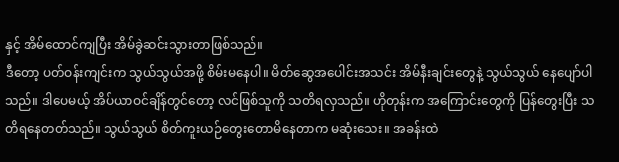နှင့် အိမ်ထောင်ကျပြီး အိမ်ခွဲဆင်းသွားတာဖြစ်သည်။
ဒီတော့ ပတ်ဝန်းကျင်းက သွယ်သွယ်အဖို့ စိမ်းမနေပါ။ မိတ်ဆွေအပေါင်းအသင်း အိမ်နီးချင်းတွေနဲ့ သွယ်သွယ် နေပျော်ပါ သည်။ ဒါပေမယ့် အိပ်ယာဝင်ချိန်တွင်တော့ လင်ဖြစ်သူကို သတိရလှသည်။ ဟိုတုန်းက အကြောင်းတွေကို ပြန်တွေးပြီး သတိရနေတတ်သည်။ သွယ်သွယ် စိတ်ကူးယဉ်တွေးတောမိနေတာက မဆုံးသေး။ အခန်းထဲ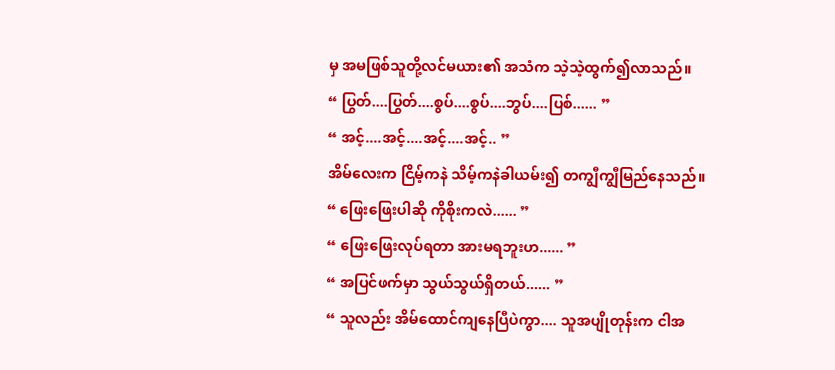မှ အမဖြစ်သူတို့လင်မယား၏ အသံက သဲ့သဲ့ထွက်၍လာသည်။
“ ပြွတ်....ပြွတ်....စွပ်....စွပ်....ဘွပ်....ပြစ်...... ”
“ အင့်....အင့်....အင့်....အင့်.. ”
အိမ်လေးက ငြိမ့်ကနဲ သိမ့်ကနဲခါယမ်း၍ တကျွီကျွီမြည်နေသည်။
“ ဖြေးဖြေးပါဆို ကိုစိုးကလဲ...... ”
“ ဖြေးဖြေးလုပ်ရတာ အားမရဘူးဟ...... ”
“ အပြင်ဖက်မှာ သွယ်သွယ်ရှိတယ်...... ”
“ သူလည်း အိမ်ထောင်ကျနေပြီပဲကွာ.... သူအပျိုတုန်းက ငါအ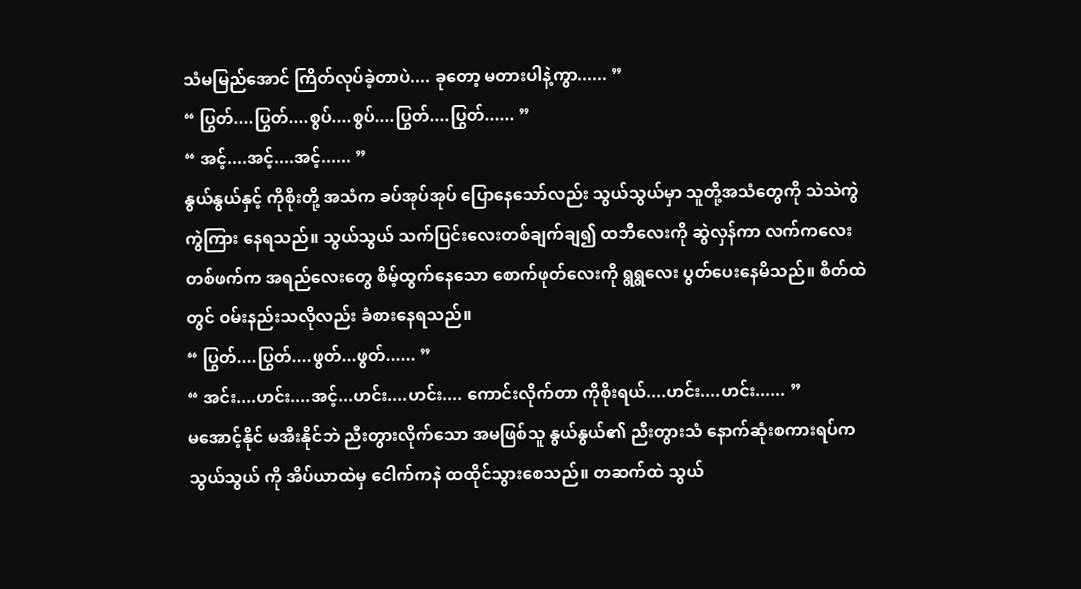သံမမြည်အောင် ကြိတ်လုပ်ခဲ့တာပဲ.... ခုတော့ မတားပါနဲ့ကွာ...... ”
“ ပြွတ်....ပြွတ်....စွပ်....စွပ်....ပြွတ်....ပြွတ်...... ”
“ အင့်....အင့်....အင့်...... ”
နွယ်နွယ်နှင့် ကိုစိုးတို့ အသံက ခပ်အုပ်အုပ် ပြောနေသော်လည်း သွယ်သွယ်မှာ သူတို့အသံတွေကို သဲသဲကွဲကွဲကြား နေရသည်။ သွယ်သွယ် သက်ပြင်းလေးတစ်ချက်ချ၍ ထဘီလေးကို ဆွဲလှန်ကာ လက်ကလေးတစ်ဖက်က အရည်လေးတွေ စိမ့်ထွက်နေသော စောက်ဖုတ်လေးကို ရွရွလေး ပွတ်ပေးနေမိသည်။ စိတ်ထဲတွင် ဝမ်းနည်းသလိုလည်း ခံစားနေရသည်။
“ ပြွတ်....ပြွတ်....ဖွတ်...ဖွတ်...... ”
“ အင်း....ဟင်း....အင့်...ဟင်း....ဟင်း.... ကောင်းလိုက်တာ ကိုစိုးရယ်....ဟင်း....ဟင်း...... ”
မအောင့်နိုင် မအီးနိုင်ဘဲ ညီးတွားလိုက်သော အမဖြစ်သူ နွယ်နွယ်၏ ညီးတွားသံ နောက်ဆုံးစကားရပ်က သွယ်သွယ် ကို အိပ်ယာထဲမှ ငေါက်ကနဲ ထထိုင်သွားစေသည်။ တဆက်ထဲ သွယ်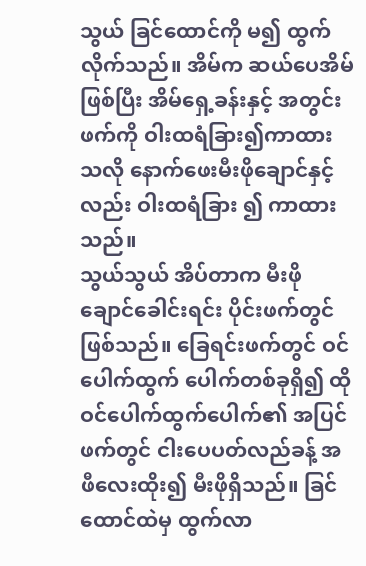သွယ် ခြင်ထောင်ကို မ၍ ထွက်လိုက်သည်။ အိမ်က ဆယ်ပေအိမ်ဖြစ်ပြီး အိမ်ရှေ့ခန်းနှင့် အတွင်းဖက်ကို ဝါးထရံခြား၍ကာထားသလို နောက်ဖေးမီးဖိုချောင်နှင့်လည်း ဝါးထရံခြား ၍ ကာထားသည်။
သွယ်သွယ် အိပ်တာက မီးဖိုချောင်ခေါင်းရင်း ပိုင်းဖက်တွင်ဖြစ်သည်။ ခြေရင်းဖက်တွင် ဝင်ပေါက်ထွက် ပေါက်တစ်ခုရှိ၍ ထိုဝင်ပေါက်ထွက်ပေါက်၏ အပြင်ဖက်တွင် ငါးပေပတ်လည်ခန့် အဖီလေးထိုး၍ မီးဖိုရှိသည်။ ခြင်ထောင်ထဲမှ ထွက်လာ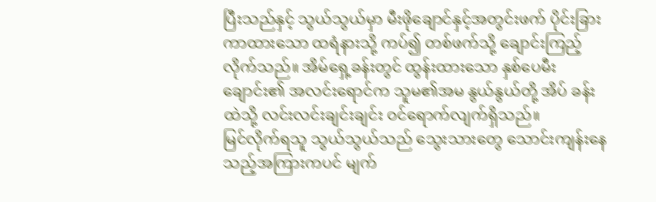ပြီးသည်နှင့် သွယ်သွယ်မှာ မီးဖိုချောင်နှင့်အတွင်းဖက် ပိုင်းခြားကာထားသော ထရံနားသို့ ကပ်၍ တစ်ဖက်သို့ ချောင်းကြည့်လိုက်သည်။ အိမ်ရှေ့ခန်းတွင် ထွန်းထားသော နှစ်ပေမီးချောင်း၏ အလင်းရောင်က သူမ၏အမ နွယ်နွယ်တို့ အိပ် ခန်းထဲသို့ လင်းလင်းချင်းချင်း ဝင်ရောက်လျက်ရှိသည်။
မြင်လိုက်ရသူ သွယ်သွယ်သည် သွေးသားတွေ သောင်းကျန်းနေသည့်အကြားကပင် မျက်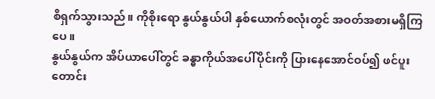စိရှက်သွားသည်။ ကိုစိုးရော နွယ်နွယ်ပါ နှစ်ယောက်စလုံးတွင် အဝတ်အစားမရှိကြပေ။
နွယ်နွယ်က အိပ်ယာပေါ်တွင် ခန္ဓာကိုယ်အပေါ်ပိုင်းကို ပြားနေအောင်ဝပ်၍ ဖင်ပူးတောင်း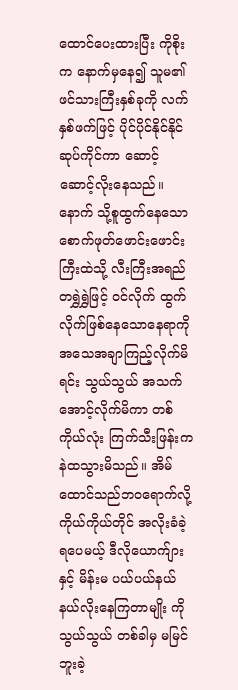ထောင်ပေးထားပြီး ကိုစိုးက နောက်မှနေ၍ သူမ၏ ဖင်သားကြီးနှစ်ခုကို လက်နှစ်ဖက်ဖြင့် ပိုင်ပိုင်နိုင်နိုင်ဆုပ်ကိုင်ကာ ဆောင့်ဆောင့်လိုးနေသည်။
နောက် သို့စူထွက်နေသော စောက်ဖုတ်ဖောင်းဖောင်းကြီးထဲသို့ လီးကြီးအရည်တရွှဲရွှဲဖြင့် ဝင်လိုက် ထွက်လိုက်ဖြစ်နေသောနေရာကို အသေအချာကြည့်လိုက်မိရင်း သွယ်သွယ် အသက်အောင့်လိုက်မိကာ တစ်ကိုယ်လုံး ကြက်သီးဖြန်းကနဲထသွားမိသည်။ အိမ် ထောင်သည်ဘဝရောက်လို့ ကိုယ်ကိုယ်တိုင် အလိုးခံခဲ့ရပေမယ့် ဒီလိုယောက်ျားနှင့် မိန်းမ ပယ်ပယ်နယ်နယ်လိုးနေကြတာမျိုး ကို သွယ်သွယ် တစ်ခါမှ မမြင်ဘူးခဲ့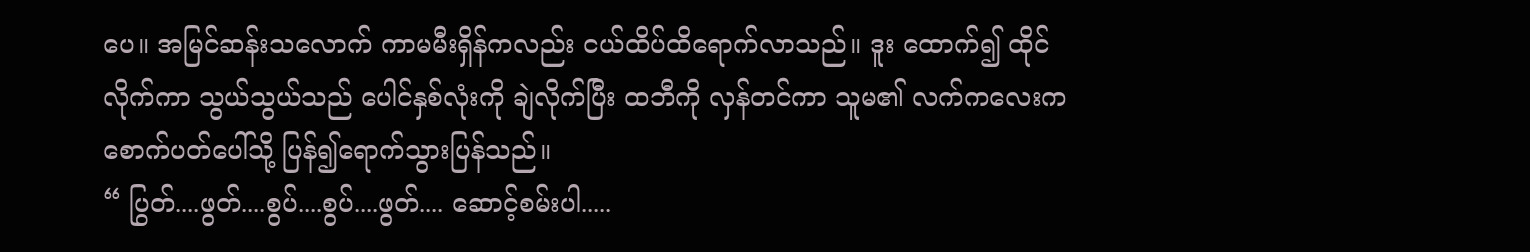ပေ။ အမြင်ဆန်းသလောက် ကာမမီးရှိန်ကလည်း ငယ်ထိပ်ထိရောက်လာသည်။ ဒူး ထောက်၍ ထိုင်လိုက်ကာ သွယ်သွယ်သည် ပေါင်နှစ်လုံးကို ချဲလိုက်ပြီး ထဘီကို လှန်တင်ကာ သူမ၏ လက်ကလေးက စောက်ပတ်ပေါ်သို့ ပြန်၍ရောက်သွားပြန်သည်။
“ ပြွတ်....ဖွတ်....စွပ်....စွပ်....ဖွတ်.... ဆောင့်စမ်းပါ.....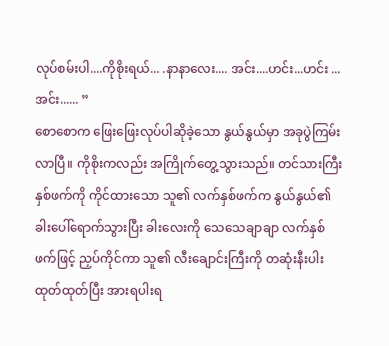လုပ်စမ်းပါ....ကိုစိုးရယ်... .နာနာလေး.... အင်း....ဟင်း...ဟင်း ...အင်း...... ”
စောစောက ဖြေးဖြေးလုပ်ပါဆိုခဲ့သော နွယ်နွယ်မှာ အခုပွဲကြမ်းလာပြီ။ ကိုစိုးကလည်း အကြိုက်တွေ့သွားသည်။ တင်သားကြီးနှစ်ဖက်ကို ကိုင်ထားသော သူ၏ လက်နှစ်ဖက်က နွယ်နွယ်၏ ခါးပေါ်ရောက်သွားပြီး ခါးလေးကို သေသေချာချာ လက်နှစ်ဖက်ဖြင့် ညှပ်ကိုင်ကာ သူ၏ လီးချောင်းကြီးကို တဆုံးနီးပါး ထုတ်ထုတ်ပြီး အားရပါးရ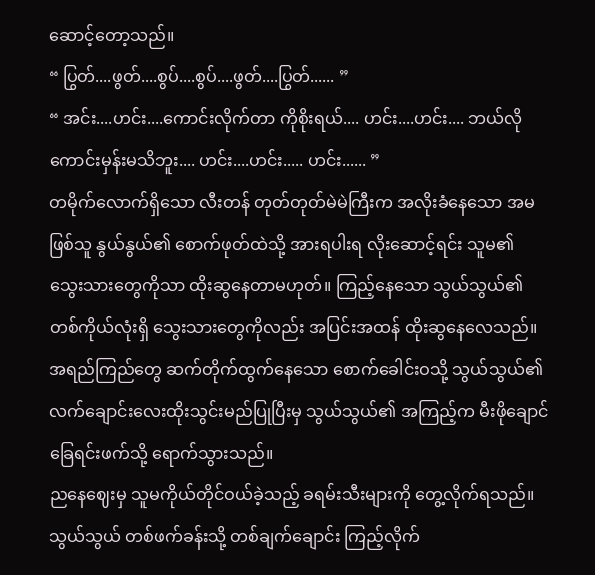ဆောင့်တော့သည်။
“ ပြွတ်....ဖွတ်....စွပ်....စွပ်....ဖွတ်....ပြွတ်...... ”
“ အင်း....ဟင်း....ကောင်းလိုက်တာ ကိုစိုးရယ်.... ဟင်း....ဟင်း.... ဘယ်လိုကောင်းမှန်းမသိဘူး.... ဟင်း....ဟင်း..... ဟင်း...... ”
တမိုက်လောက်ရှိသော လီးတန် တုတ်တုတ်မဲမဲကြီးက အလိုးခံနေသော အမဖြစ်သူ နွယ်နွယ်၏ စောက်ဖုတ်ထဲသို့ အားရပါးရ လိုးဆောင့်ရင်း သူမ၏ သွေးသားတွေကိုသာ ထိုးဆွနေတာမဟုတ်။ ကြည့်နေသော သွယ်သွယ်၏ တစ်ကိုယ်လုံးရှိ သွေးသားတွေကိုလည်း အပြင်းအထန် ထိုးဆွနေလေသည်။ အရည်ကြည်တွေ ဆက်တိုက်ထွက်နေသော စောက်ခေါင်းဝသို့ သွယ်သွယ်၏ လက်ချောင်းလေးထိုးသွင်းမည်ပြုပြီးမှ သွယ်သွယ်၏ အကြည့်က မီးဖိုချောင်ခြေရင်းဖက်သို့ ရောက်သွားသည်။
ညနေဈေးမှ သူမကိုယ်တိုင်ဝယ်ခဲ့သည့် ခရမ်းသီးများကို တွေ့လိုက်ရသည်။ သွယ်သွယ် တစ်ဖက်ခန်းသို့ တစ်ချက်ချောင်း ကြည့်လိုက်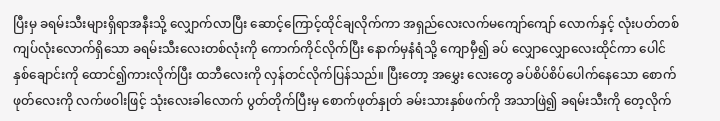ပြီးမှ ခရမ်းသီးများရှိရာအနီးသို့ လျှောက်လာပြီး ဆောင့်ကြောင့်ထိုင်ချလိုက်ကာ အရှည်လေးလက်မကျော်ကျော် လောက်နှင့် လုံးပတ်တစ်ကျပ်လုံးလောက်ရှိသော ခရမ်းသီးလေးတစ်လုံးကို ကောက်ကိုင်လိုက်ပြီး နောက်မှနံရံသို့ ကျောမှီ၍ ခပ် လျှောလျှောလေးထိုင်ကာ ပေါင်နှစ်ချောင်းကို ထောင်၍ကားလိုက်ပြီး ထဘီလေးကို လှန်တင်လိုက်ပြန်သည်။ ပြီးတော့ အမွှေး လေးတွေ ခပ်စိပ်စိပ်ပေါက်နေသော စောက်ဖုတ်လေးကို လက်ဖဝါးဖြင့် သုံးလေးခါလောက် ပွတ်တိုက်ပြီးမှ စောက်ဖုတ်နှုတ် ခမ်းသားနှစ်ဖက်ကို အသာဖြဲ၍ ခရမ်းသီးကို တေ့လိုက်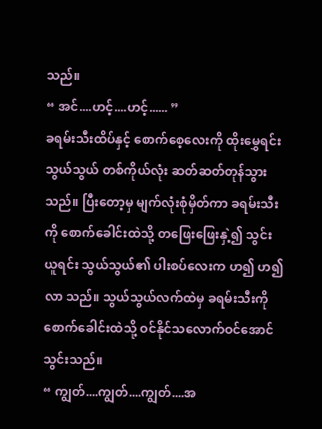သည်။
“ အင်....ဟင့်....ဟင့်...... ”
ခရမ်းသီးထိပ်နှင့် စောက်စေ့လေးကို ထိုးမွှေရင်း သွယ်သွယ် တစ်ကိုယ်လုံး ဆတ်ဆတ်တုန်သွားသည်။ ပြီးတော့မှ မျက်လုံးစုံမှိတ်ကာ ခရမ်းသီးကို စောက်ခေါင်းထဲသို့ တဖြေးဖြေးနှဲ့၍ သွင်းယူရင်း သွယ်သွယ်၏ ပါးစပ်လေးက ဟ၍ ဟ၍ လာ သည်။ သွယ်သွယ်လက်ထဲမှ ခရမ်းသီးကို စောက်ခေါင်းထဲသို့ ဝင်နိုင်သလောက်ဝင်အောင် သွင်းသည်။
“ ကျွတ်....ကျွတ်....ကျွတ်....အ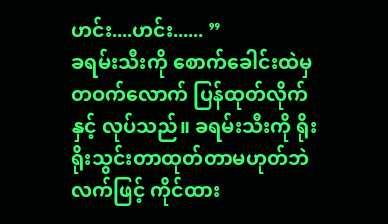ဟင်း....ဟင်း...... ”
ခရမ်းသီးကို စောက်ခေါင်းထဲမှ တဝက်လောက် ပြန်ထုတ်လိုက် နှင့် လုပ်သည်။ ခရမ်းသီးကို ရိုးရိုးသွင်းတာထုတ်တာမဟုတ်ဘဲ လက်ဖြင့် ကိုင်ထား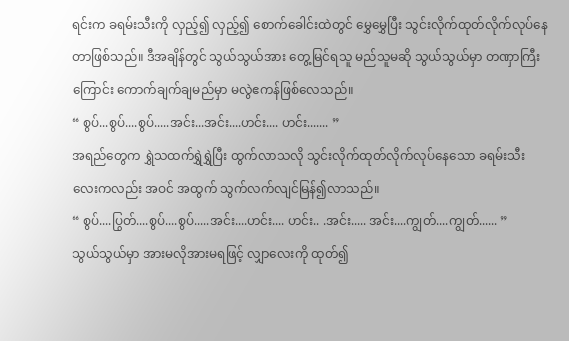ရင်းက ခရမ်းသီးကို လှည့်၍ လှည့်၍ စောက်ခေါင်းထဲတွင် မွှေမွှေပြီး သွင်းလိုက်ထုတ်လိုက်လုပ်နေတာဖြစ်သည်။ ဒီအချိန်တွင် သွယ်သွယ်အား တွေ့မြင်ရသူ မည်သူမဆို သွယ်သွယ်မှာ တဏှာကြီးကြောင်း ကောက်ချက်ချမည်မှာ မလွဲဧကန်ဖြစ်လေသည်။
“ စွပ်...စွပ်....စွပ်.....အင်း...အင်း....ဟင်း.... ဟင်း....... ”
အရည်တွေက ရွှဲသထက်ရွှဲရွှဲပြီး ထွက်လာသလို သွင်းလိုက်ထုတ်လိုက်လုပ်နေသော ခရမ်းသီးလေးကလည်း အဝင် အထွက် သွက်လက်လျင်မြန်၍လာသည်။
“ စွပ်....ပြွတ်....စွပ်....စွပ်.....အင်း....ဟင်း.... ဟင်း.. .အင်း..... အင်း....ကျွတ်....ကျွတ်...... ”
သွယ်သွယ်မှာ အားမလိုအားမရဖြင့် လျှာလေးကို ထုတ်၍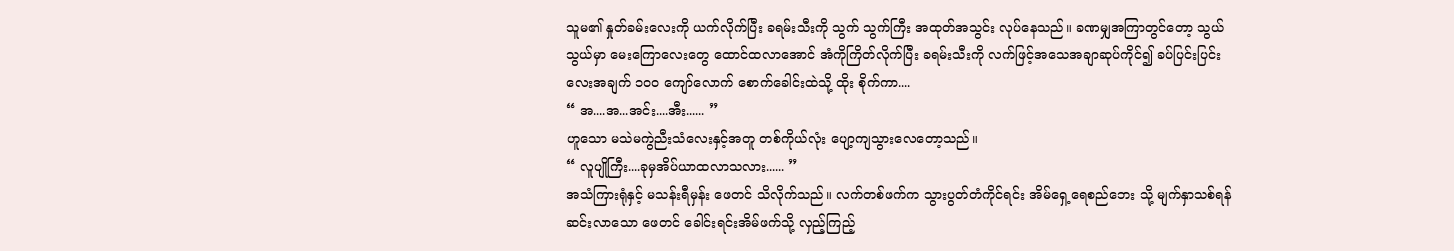သူမ၏ နှုတ်ခမ်းလေးကို ယက်လိုက်ပြီး ခရမ်းသီးကို သွက် သွက်ကြီး အထုတ်အသွင်း လုပ်နေသည်။ ခဏမျှအကြာတွင်တော့ သွယ်သွယ်မှာ မေးကြောလေးတွေ ထောင်ထလာအောင် အံကိုကြိတ်လိုက်ပြီး ခရမ်းသီးကို လက်ဖြင့်အသေအချာဆုပ်ကိုင်၍ ခပ်ပြင်းပြင်းလေးအချက် ၁၀၀ ကျော်လောက် စောက်ခေါင်းထဲသို့ ထိုး စိုက်ကာ....
“ အ....အ...အင်း....အီး...... ”
ဟူသော မသဲမကွဲညီးသံလေးနှင့်အတူ တစ်ကိုယ်လုံး ပျော့ကျသွားလေတော့သည်။
“ လူပျိုကြီး....ခုမှအိပ်ယာထလာသလား...... ”
အသံကြားရုံနှင့် မသန်းရီမှန်း ဖေတင် သိလိုက်သည်။ လက်တစ်ဖက်က သွားပွတ်တံကိုင်ရင်း အိမ်ရှေ့ရေစည်ဘေး သို့ မျက်နှာသစ်ရန် ဆင်းလာသော ဖေတင် ခေါင်းရင်းအိမ်ဖက်သို့ လှည့်ကြည့်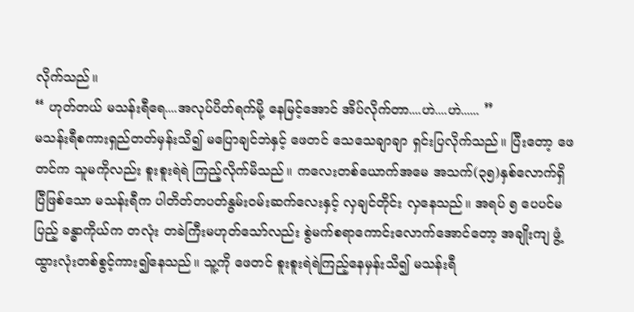လိုက်သည်။
“ ဟုတ်တယ် မသန်းရီရေ....အလုပ်ပိတ်ရက်မို့ နေမြင့်အောင် အိပ်လိုက်တာ....ဟဲ....ဟဲ...... ”
မသန်းရီစကားရှည်တတ်မှန်းသိ၍ မပြောချင်ဘဲနှင့် ဖေတင် သေသေချာချာ ရှင်းပြလိုက်သည်။ ပြီးတော့ ဖေတင်က သူမကိုလည်း စူးစူးရဲရဲ ကြည့်လိုက်မိသည်။ ကလေးတစ်ယောက်အမေ အသက်(၃၅)နှစ်လောက်ရှိပြီဖြစ်သော မသန်းရီက ပါတိတ်တပတ်နွမ်းဝမ်းဆက်လေးနှင့် လှချင်တိုင်း လှနေသည်။ အရပ် ၅ ပေပင်မပြည့် ခန္ဓာကိုယ်က တလုံး တခဲကြီးမဟုတ်သော်လည်း စွဲမက်စရာကောင်းလောက်အောင်တော့ အချိုးကျ ဖွံ့ထွားလုံးတစ်စွင့်ကား၍နေသည်။ သူ့ကို ဖေတင် စူးစူးရဲရဲကြည့်နေမှန်းသိ၍ မသန်းရီ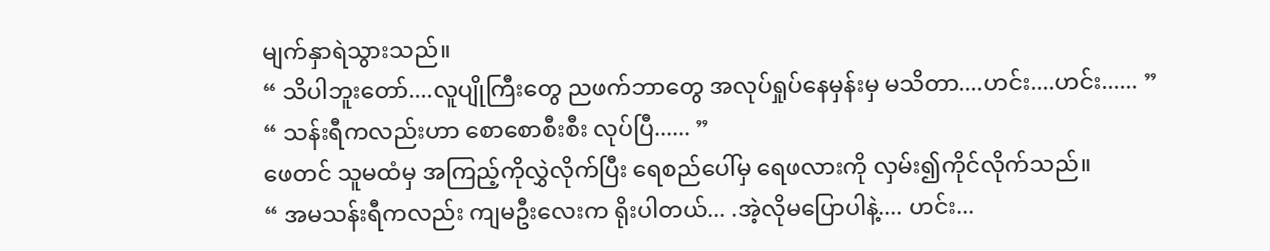မျက်နှာရဲသွားသည်။
“ သိပါဘူးတော်....လူပျိုကြီးတွေ ညဖက်ဘာတွေ အလုပ်ရှုပ်နေမှန်းမှ မသိတာ....ဟင်း....ဟင်း...... ”
“ သန်းရီကလည်းဟာ စောစောစီးစီး လုပ်ပြီ...... ”
ဖေတင် သူမထံမှ အကြည့်ကိုလွှဲလိုက်ပြီး ရေစည်ပေါ်မှ ရေဖလားကို လှမ်း၍ကိုင်လိုက်သည်။
“ အမသန်းရီကလည်း ကျမဦးလေးက ရိုးပါတယ်... .အဲ့လိုမပြောပါနဲ့.... ဟင်း...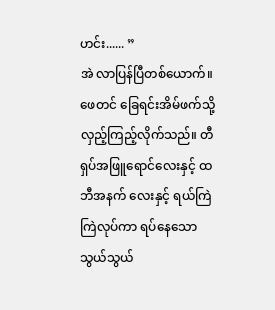ဟင်း...... ”
အဲ လာပြန်ပြီတစ်ယောက်။ ဖေတင် ခြေရင်းအိမ်ဖက်သို့ လှည့်ကြည့်လိုက်သည်။ တီရှပ်အဖြူရောင်လေးနှင့် ထဘီအနက် လေးနှင့် ရယ်ကြဲကြဲလုပ်ကာ ရပ်နေသော သွယ်သွယ်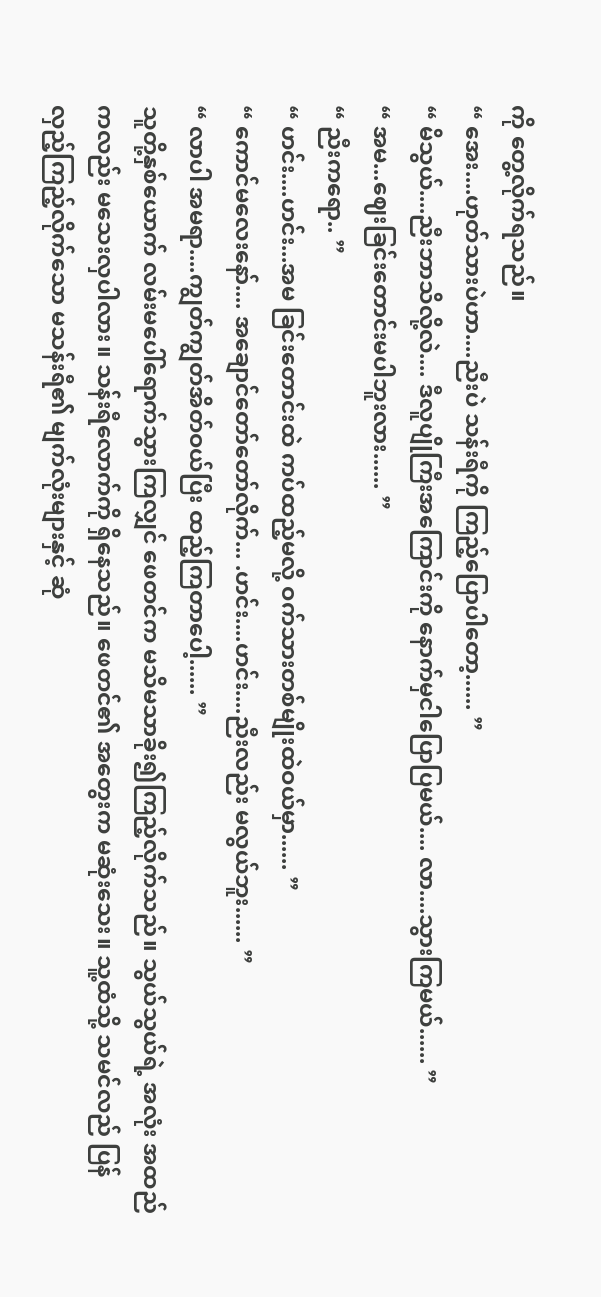ကို တွေ့လိုက်ရသည်။
“ အေး....ဟုတ်သားပဲဟာ....ညီးပဲ သန်းရီကို ကြည့်ပြောပါတော့...... ”
“ မိသွယ်....ညီးဘာသိလို့လဲ.... ဒီလူပျိုကြီးအကြောင်းကို နောက်မှငါပြောပြမယ်.... လာ....သွားကြမယ်...... ”
“ အမ...ဈေးခြင်းတောင်းမပါဘူးလား...... ”
“ ညီးကရော.. ”
“ ဟင်း....ဟင်း...အမ ခြင်းတောင်းထဲ ကပ်ထည့်မလို့ ဝက်သားတစ်မျိုးထဲဝယ်မှာ...... ”
“ ကောင်မလေးနော်.... အချောင်တော်တော်လိုက်... .ဟင်း....ဟင်း....ညီးလည်း မလွယ်ဘူး...... ”
“ လာပါ အမရာ....ကျွတ်ကျွတ်အိတ်ဝယ်ပြီး ထည့်ကြတာပေါ့...... ”
သူတို့နှစ်ယောက် လမ်းမပေါ်ရောက်သွားကြလျှင် ဖေတင်က မသိမသာခိုး၍ကြည့်လိုက်သည်။ သွယ်သွယ်ရဲ့ အလုံး အထည်ကလည်း မသေးလှပါလား။ သန်းရီလောက်ကို ရှိနေသည်။ ဖေတင်၏ အတွေးက မဆုံးသေး။ သူ့ထံသို့ သမင်လည် ပြန်လှည့်ကြည့်လိုက်သော မသန်းရီ၏ မျက်လုံးများနှင့် ဆုံ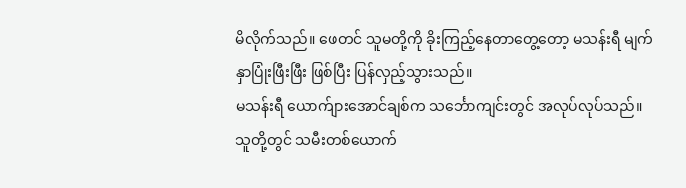မိလိုက်သည်။ ဖေတင် သူမတို့ကို ခိုးကြည့်နေတာတွေ့တော့ မသန်းရီ မျက်နှာပြုံးဖြီးဖြီး ဖြစ်ပြီး ပြန်လှည့်သွားသည်။
မသန်းရီ ယောက်ျားအောင်ချစ်က သင်္ဘောကျင်းတွင် အလုပ်လုပ်သည်။ သူတို့တွင် သမီးတစ်ယောက်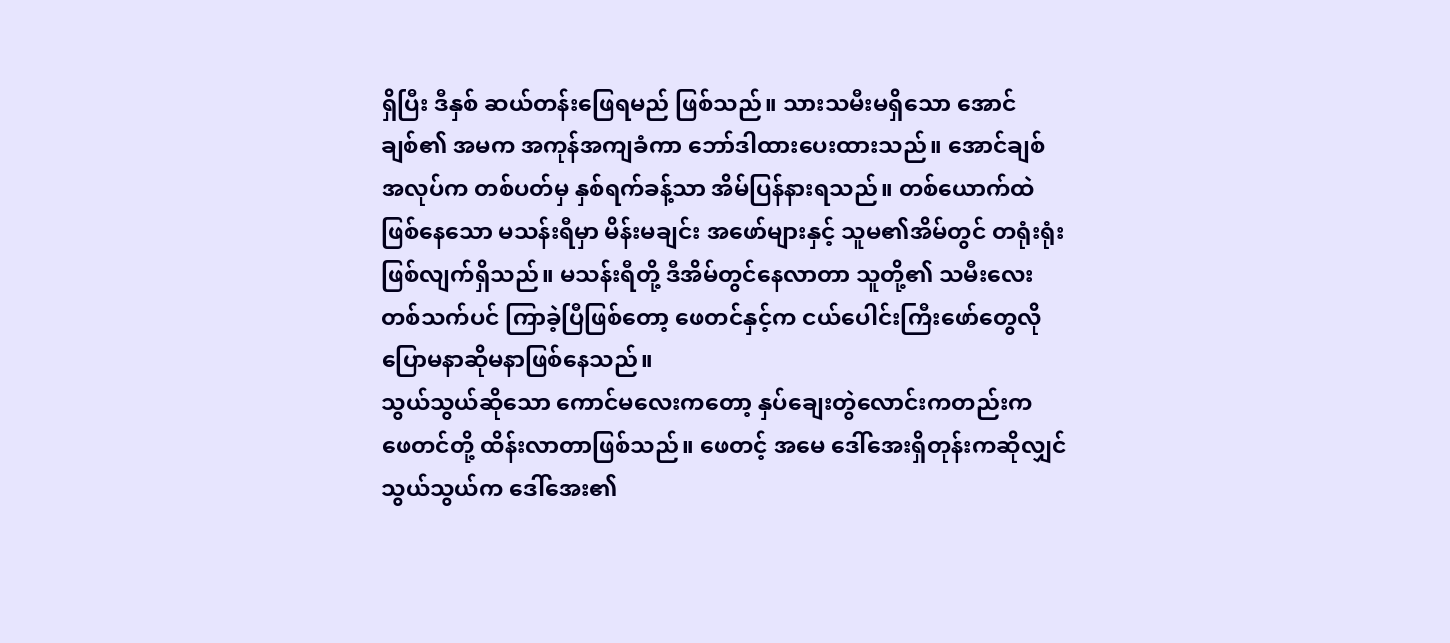ရှိပြီး ဒီနှစ် ဆယ်တန်းဖြေရမည် ဖြစ်သည်။ သားသမီးမရှိသော အောင်ချစ်၏ အမက အကုန်အကျခံကာ ဘော်ဒါထားပေးထားသည်။ အောင်ချစ် အလုပ်က တစ်ပတ်မှ နှစ်ရက်ခန့်သာ အိမ်ပြန်နားရသည်။ တစ်ယောက်ထဲဖြစ်နေသော မသန်းရီမှာ မိန်းမချင်း အဖော်များနှင့် သူမ၏အိမ်တွင် တရုံးရုံးဖြစ်လျက်ရှိသည်။ မသန်းရီတို့ ဒီအိမ်တွင်နေလာတာ သူတို့၏ သမီးလေးတစ်သက်ပင် ကြာခဲ့ပြီဖြစ်တော့ ဖေတင်နှင့်က ငယ်ပေါင်းကြီးဖော်တွေလို ပြောမနာဆိုမနာဖြစ်နေသည်။
သွယ်သွယ်ဆိုသော ကောင်မလေးကတော့ နှပ်ချေးတွဲလောင်းကတည်းက ဖေတင်တို့ ထိန်းလာတာဖြစ်သည်။ ဖေတင့် အမေ ဒေါ်အေးရှိတုန်းကဆိုလျှင် သွယ်သွယ်က ဒေါ်အေး၏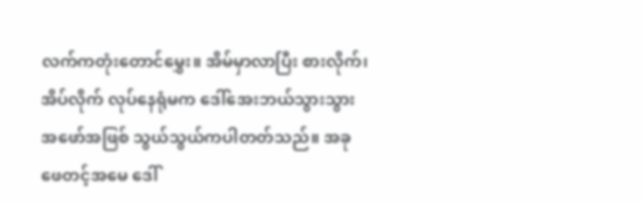လက်ကတုံးတောင်မွှေး။ အိမ်မှာလာပြီး စားလိုက်၊ အိပ်လိုက် လုပ်နေရုံမက ဒေါ်အေးဘယ်သွားသွား အဖော်အဖြစ် သွယ်သွယ်ကပါတတ်သည်။ အခု ဖေတင့်အမေ ဒေါ်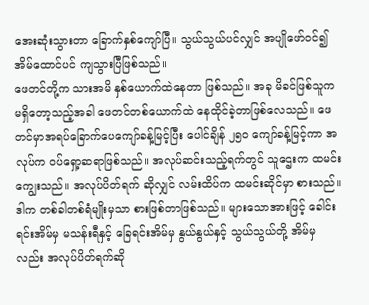အေးဆုံးသွားတာ ခြောက်နှစ်ကျော်ပြီ။ သွယ်သွယ်ပင်လျှင် အပျိုဖော်ဝင်၍ အိမ်ထောင်ပင် ကျသွားပြီဖြစ်သည်။
ဖေတင်တို့က သားအမိ နှစ်ယောက်ထဲနေတာ ဖြစ်သည်။ အခု မိခင်ဖြစ်သူက မရှိတော့သည့်အခါ ဖေတင်တစ်ယောက်ထဲ နေထိုင်ခဲ့တာဖြစ်လေသည်။ ဖေတင်မှာအရပ်ခြောက်ပေကျော်ခန့်မြင့်ပြီး ပေါင်ချိန် ၂၅၀ ကျော်ခန့်မြင့်ကာ အလုပ်က ဝပ်ရှော့ဆရာဖြစ်သည်။ အလုပ်ဆင်းသည့်ရက်တွင် သူဌေးက ထမင်းကျွေးသည်။ အလုပ်ပိတ်ရက် ဆိုလျှင် လမ်းထိပ်က ထမင်းဆိုင်မှာ စားသည်။ ဒါက တစ်ခါတစ်ရံမျိုးမှသာ စားဖြစ်တာဖြစ်သည်။ များသောအားဖြင့် ခေါင်းရင်းအိမ်မှ မသန်းရီနှင့် ခြေရင်းအိမ်မှ နွယ်နွယ်နှင့် သွယ်သွယ်တို့ အိမ်မှလည်း အလုပ်ပိတ်ရက်ဆို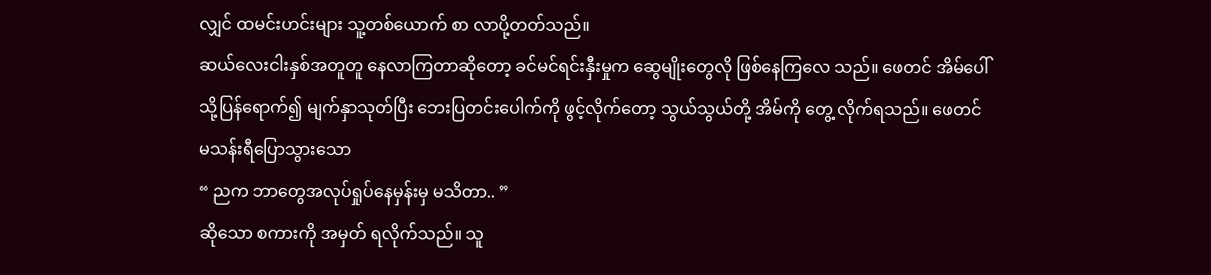လျှင် ထမင်းဟင်းများ သူ့တစ်ယောက် စာ လာပို့တတ်သည်။
ဆယ်လေးငါးနှစ်အတူတူ နေလာကြတာဆိုတော့ ခင်မင်ရင်းနှီးမှုက ဆွေမျိုးတွေလို ဖြစ်နေကြလေ သည်။ ဖေတင် အိမ်ပေါ်သို့ပြန်ရောက်၍ မျက်နှာသုတ်ပြီး ဘေးပြတင်းပေါက်ကို ဖွင့်လိုက်တော့ သွယ်သွယ်တို့ အိမ်ကို တွေ့ လိုက်ရသည်။ ဖေတင် မသန်းရီပြောသွားသော
“ ညက ဘာတွေအလုပ်ရှုပ်နေမှန်းမှ မသိတာ.. ”
ဆိုသော စကားကို အမှတ် ရလိုက်သည်။ သူ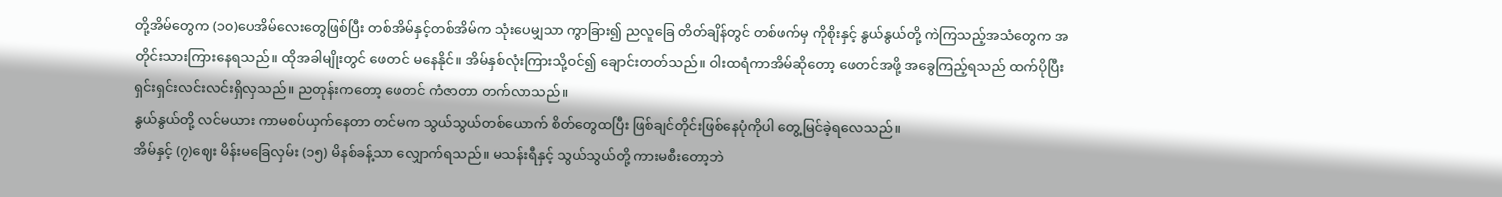တို့အိမ်တွေက (၁၀)ပေအိမ်လေးတွေဖြစ်ပြီး တစ်အိမ်နှင့်တစ်အိမ်က သုံးပေမျှသာ ကွာခြား၍ ညလူခြေ တိတ်ချိန်တွင် တစ်ဖက်မှ ကိုစိုးနှင့် နွယ်နွယ်တို့ ကဲကြသည့်အသံတွေက အတိုင်းသားကြားနေရသည်။ ထိုအခါမျိုးတွင် ဖေတင် မနေနိုင်။ အိမ်နှစ်လုံးကြားသို့ဝင်၍ ချောင်းတတ်သည်။ ဝါးထရံကာအိမ်ဆိုတော့ ဖေတင်အဖို့ အခွေကြည့်ရသည် ထက်ပိုပြီး ရှင်းရှင်းလင်းလင်းရှိလှသည်။ ညတုန်းကတော့ ဖေတင် ကံဇာတာ တက်လာသည်။
နွယ်နွယ်တို့ လင်မယား ကာမစပ်ယှက်နေတာ တင်မက သွယ်သွယ်တစ်ယောက် စိတ်တွေထပြီး ဖြစ်ချင်တိုင်းဖြစ်နေပုံကိုပါ တွေ့မြင်ခဲ့ရလေသည်။
အိမ်နှင့် (၇)ဈေး မိန်းမခြေလှမ်း (၁၅) မိနစ်ခန့်သာ လျှောက်ရသည်။ မသန်းရီနှင့် သွယ်သွယ်တို့ ကားမစီးတော့ဘဲ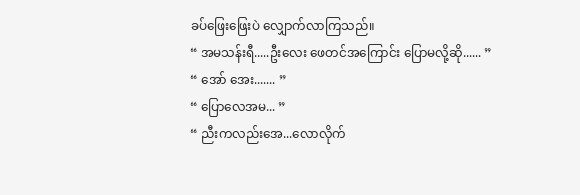ခပ်ဖြေးဖြေးပဲ လျှောက်လာကြသည်။
“ အမသန်းရီ.....ဦးလေး ဖေတင်အကြောင်း ပြောမလို့ဆို...... ”
“ အော် အေး....... ”
“ ပြောလေအမ... ”
“ ညီးကလည်းအေ...လောလိုက်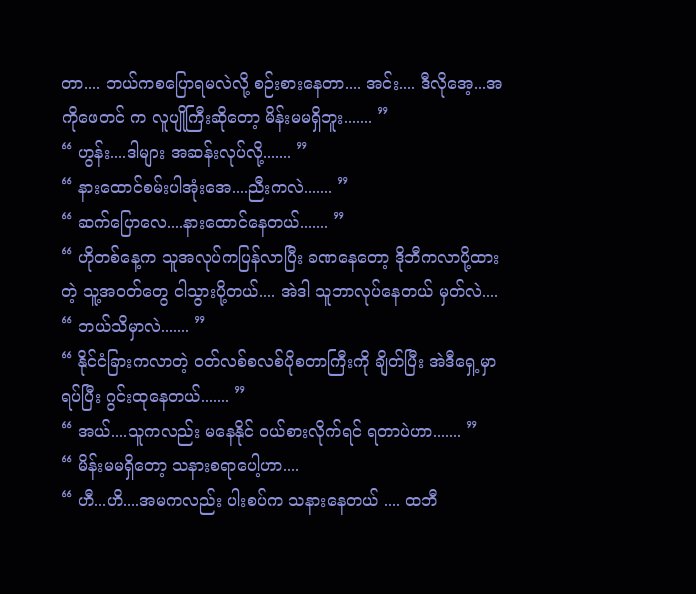တာ.... ဘယ်ကစပြောရမလဲလို့ စဉ်းစားနေတာ.... အင်း.... ဒီလိုအေ့...အကိုဖေတင် က လူပျိုကြီးဆိုတော့ မိန်းမမရှိဘူး....... ”
“ ဟွန်း....ဒါများ အဆန်းလုပ်လို့....... ”
“ နားထောင်စမ်းပါအုံးအေ....ညီးကလဲ....... ”
“ ဆက်ပြောလေ....နားထောင်နေတယ်....... ”
“ ဟိုတစ်နေ့က သူအလုပ်ကပြန်လာပြီး ခဏနေတော့ ဒိုဘီကလာပို့ထားတဲ့ သူ့အဝတ်တွေ ငါသွားပို့တယ်.... အဲဒါ သူဘာလုပ်နေတယ် မှတ်လဲ....
“ ဘယ်သိမှာလဲ....... ”
“ နိုင်ငံခြားကလာတဲ့ ဝတ်လစ်စလစ်ပိုစတာကြီးကို ချိတ်ပြီး အဲဒီရှေ့မှာရပ်ပြီး ဂွင်းထုနေတယ်....... ”
“ အယ်....သူကလည်း မနေနိုင် ဝယ်စားလိုက်ရင် ရတာပဲဟာ....... ”
“ မိန်းမမရှိတော့ သနားစရာပေါ့ဟာ....
“ ဟီ...ဟိ....အမကလည်း ပါးစပ်က သနားနေတယ် .... ထဘီ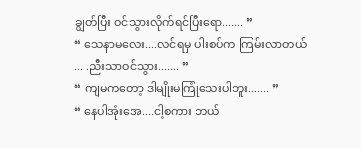ချွတ်ပြီး ဝင်သွားလိုက်ရင်ပြီးရော....... ”
“ သေနာမလေး....လင်ရမှ ပါးစပ်က ကြမ်းလာတယ် ... .ညီးသာဝင်သွား....... ”
“ ကျမကတော့ ဒါမျိုးမကြုံသေးပါဘူး....... ”
“ နေပါအုံးအေ....ငါ့စကား ဘယ်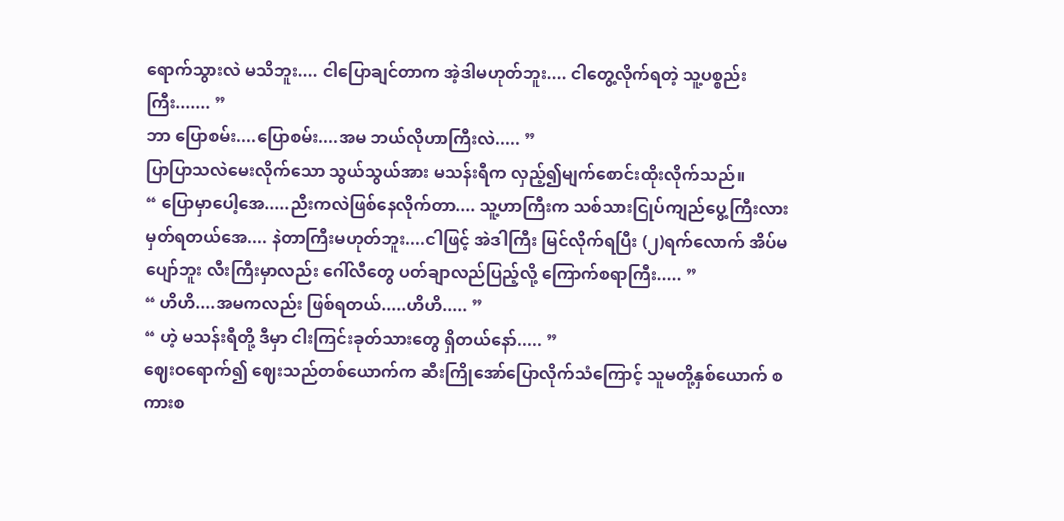ရောက်သွားလဲ မသိဘူး.... ငါပြောချင်တာက အဲ့ဒါမဟုတ်ဘူး.... ငါတွေ့လိုက်ရတဲ့ သူ့ပစ္စည်းကြီး....... ”
ဘာ ပြောစမ်း....ပြောစမ်း....အမ ဘယ်လိုဟာကြီးလဲ..... ”
ပြာပြာသလဲမေးလိုက်သော သွယ်သွယ်အား မသန်းရီက လှည့်၍မျက်စောင်းထိုးလိုက်သည်။
“ ပြောမှာပေါ့အေ.....ညီးကလဲဖြစ်နေလိုက်တာ.... သူ့ဟာကြီးက သစ်သားငြုပ်ကျည်ပွေ့ကြီးလား မှတ်ရတယ်အေ.... နဲတာကြီးမဟုတ်ဘူး....ငါဖြင့် အဲဒါကြီး မြင်လိုက်ရပြီး (၂)ရက်လောက် အိပ်မပျော်ဘူး လီးကြီးမှာလည်း ဂေါ်လီတွေ ပတ်ချာလည်ပြည့်လို့ ကြောက်စရာကြီး..... ”
“ ဟိဟိ....အမကလည်း ဖြစ်ရတယ်.....ဟိဟိ..... ”
“ ဟဲ့ မသန်းရီတို့ ဒီမှာ ငါးကြင်းခုတ်သားတွေ ရှိတယ်နော်..... ”
ဈေးဝရောက်၍ ဈေးသည်တစ်ယောက်က ဆီးကြိုအော်ပြောလိုက်သံကြောင့် သူမတို့နှစ်ယောက် စကားစ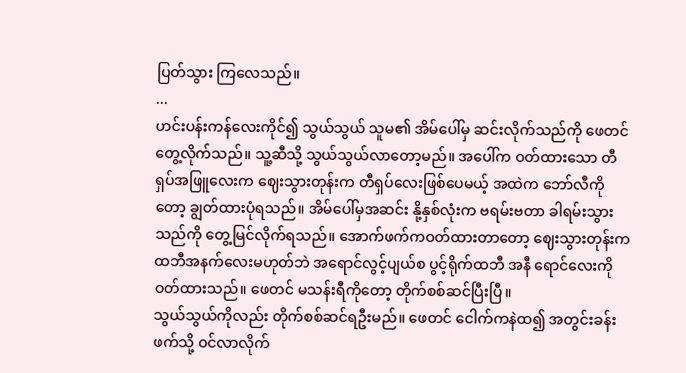ပြတ်သွား ကြလေသည်။
...
ဟင်းပန်းကန်လေးကိုင်၍ သွယ်သွယ် သူမ၏ အိမ်ပေါ်မှ ဆင်းလိုက်သည်ကို ဖေတင် တွေ့လိုက်သည်။ သူ့ဆီသို့ သွယ်သွယ်လာတော့မည်။ အပေါ်က ဝတ်ထားသော တီရှပ်အဖြူလေးက ဈေးသွားတုန်းက တီရှပ်လေးဖြစ်ပေမယ့် အထဲက ဘော်လီကိုတော့ ချွတ်ထားပုံရသည်။ အိမ်ပေါ်မှအဆင်း နို့နှစ်လုံးက ဗရမ်းဗတာ ခါရမ်းသွားသည်ကို တွေ့မြင်လိုက်ရသည်။ အောက်ဖက်ကဝတ်ထားတာတော့ ဈေးသွားတုန်းက ထဘီအနက်လေးမဟုတ်ဘဲ အရောင်လွင့်ပျယ်စ ပွင့်ရိုက်ထဘီ အနီ ရောင်လေးကို ဝတ်ထားသည်။ ဖေတင် မသန်းရီကိုတော့ တိုက်စစ်ဆင်ပြီးပြီ။
သွယ်သွယ်ကိုလည်း တိုက်စစ်ဆင်ရဦးမည်။ ဖေတင် ငေါက်ကနဲထ၍ အတွင်းခန်းဖက်သို့ ဝင်လာလိုက်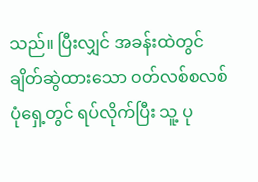သည်။ ပြီးလျှင် အခန်းထဲတွင် ချိတ်ဆွဲထားသော ဝတ်လစ်စလစ်ပုံရှေ့တွင် ရပ်လိုက်ပြီး သူ့ ပု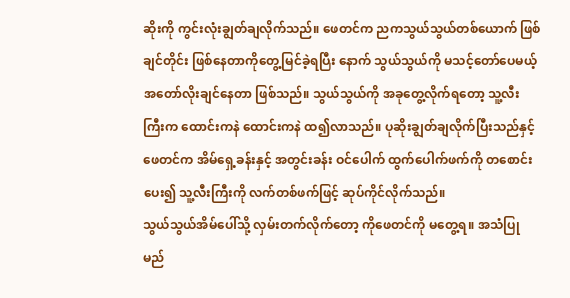ဆိုးကို ကွင်းလုံးချွတ်ချလိုက်သည်။ ဖေတင်က ညကသွယ်သွယ်တစ်ယောက် ဖြစ်ချင်တိုင်း ဖြစ်နေတာကိုတွေ့မြင်ခဲ့ရပြီး နောက် သွယ်သွယ်ကို မသင့်တော်ပေမယ့် အတော်လိုးချင်နေတာ ဖြစ်သည်။ သွယ်သွယ်ကို အခုတွေ့လိုက်ရတော့ သူ့လီးကြီးက ထောင်းကနဲ ထောင်းကနဲ ထ၍လာသည်။ ပုဆိုးချွတ်ချလိုက်ပြီးသည်နှင့် ဖေတင်က အိမ်ရှေ့ခန်းနှင့် အတွင်းခန်း ဝင်ပေါက် ထွက်ပေါက်ဖက်ကို တစောင်းပေး၍ သူ့လီးကြီးကို လက်တစ်ဖက်ဖြင့် ဆုပ်ကိုင်လိုက်သည်။
သွယ်သွယ်အိမ်ပေါ်သို့ လှမ်းတက်လိုက်တော့ ကိုဖေတင်ကို မတွေ့ရ။ အသံပြုမည်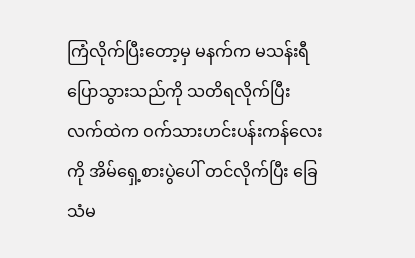ကြံလိုက်ပြီးတော့မှ မနက်က မသန်းရီ ပြောသွားသည်ကို သတိရလိုက်ပြီး လက်ထဲက ဝက်သားဟင်းပန်းကန်လေးကို အိမ်ရှေ့စားပွဲပေါ် တင်လိုက်ပြီး ခြေသံမ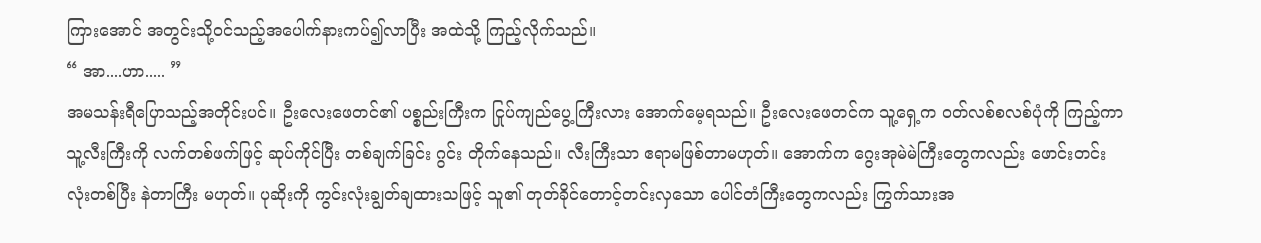ကြားအောင် အတွင်းသို့ဝင်သည့်အပေါက်နားကပ်၍လာပြီး အထဲသို့ ကြည့်လိုက်သည်။
“ အာ....ဟာ..... ”
အမသန်းရီပြောသည့်အတိုင်းပင်။ ဦးလေးဖေတင်၏ ပစ္စည်းကြီးက ငြုပ်ကျည်ပွေ့ကြီးလား အောက်မေ့ရသည်။ ဦးလေးဖေတင်က သူ့ရှေ့က ဝတ်လစ်စလစ်ပုံကို ကြည့်ကာ သူ့လီးကြီးကို လက်တစ်ဖက်ဖြင့် ဆုပ်ကိုင်ပြီး တစ်ချက်ခြင်း ဂွင်း တိုက်နေသည်။ လီးကြီးသာ ဧရာမဖြစ်တာမဟုတ်။ အောက်က ဂွေးအုမဲမဲကြီးတွေကလည်း ဖောင်းတင်းလုံးတစ်ပြီး နဲတာကြီး မဟုတ်။ ပုဆိုးကို ကွင်းလုံးချွတ်ချထားသဖြင့် သူ၏ တုတ်ခိုင်တောင့်တင်းလှသော ပေါင်တံကြီးတွေကလည်း ကြွက်သားအ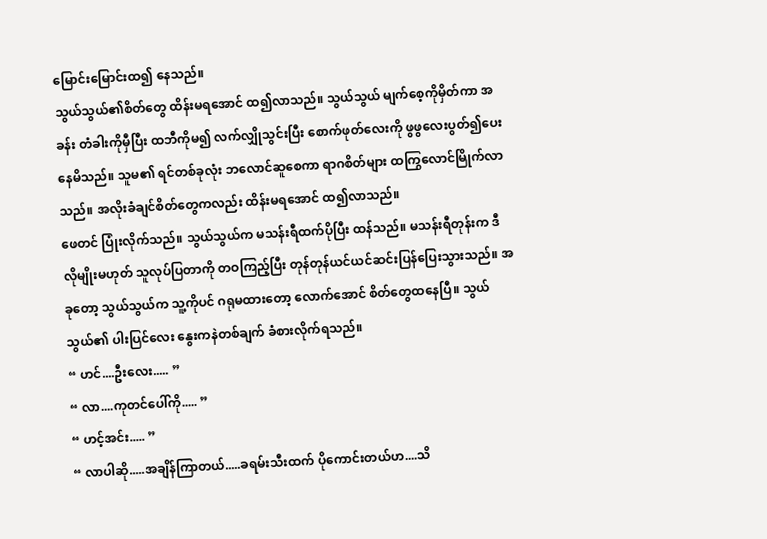မြောင်းမြောင်းထ၍ နေသည်။
သွယ်သွယ်၏စိတ်တွေ ထိန်းမရအောင် ထ၍လာသည်။ သွယ်သွယ် မျက်စေ့ကိုမှိတ်ကာ အခန်း တံခါးကိုမှီပြီး ထဘီကိုမ၍ လက်လျှိုသွင်းပြီး စောက်ဖုတ်လေးကို ဖွဖွလေးပွတ်၍ပေးနေမိသည်။ သူမ၏ ရင်တစ်ခုလုံး ဘလောင်ဆူစေကာ ရာဂစိတ်များ ထကြွလောင်မြိုက်လာသည်။ အလိုးခံချင်စိတ်တွေကလည်း ထိန်းမရအောင် ထ၍လာသည်။
ဖေတင် ပြုံးလိုက်သည်။ သွယ်သွယ်က မသန်းရီထက်ပိုပြီး ထန်သည်။ မသန်းရီတုန်းက ဒီလိုမျိုးမဟုတ် သူလုပ်ပြတာကို တဝကြည့်ပြီး တုန်တုန်ယင်ယင်ဆင်းပြန်ပြေးသွားသည်။ အခုတော့ သွယ်သွယ်က သူ့ကိုပင် ဂရုမထားတော့ လောက်အောင် စိတ်တွေထနေပြီ။ သွယ်သွယ်၏ ပါးပြင်လေး နွေးကနဲတစ်ချက် ခံစားလိုက်ရသည်။
“ ဟင်....ဦးလေး..... ”
“ လာ....ကုတင်ပေါ်ကို..... ”
“ ဟင့်အင်း..... ”
“ လာပါဆို.....အချိန်ကြာတယ်.....ခရမ်းသီးထက် ပိုကောင်းတယ်ဟ....သိ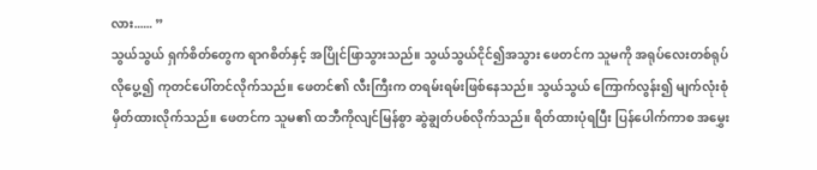လား...... ”
သွယ်သွယ် ရှက်စိတ်တွေက ရာဂစိတ်နှင့် အပြိုင်ဖြာသွားသည်။ သွယ်သွယ်ငိုင်၍အသွား ဖေတင်က သူမကို အရုပ်လေးတစ်ရုပ်လိုပွေ့၍ ကုတင်ပေါ်တင်လိုက်သည်။ ဖေတင်၏ လီးကြီးက တရမ်းရမ်းဖြစ်နေသည်။ သွယ်သွယ် ကြောက်လွန်း၍ မျက်လုံးစုံမှိတ်ထားလိုက်သည်။ ဖေတင်က သူမ၏ ထဘီကိုလျင်မြန်စွာ ဆွဲချွတ်ပစ်လိုက်သည်။ ရိတ်ထားပုံရပြီး ပြန်ပေါက်ကာစ အမွှေး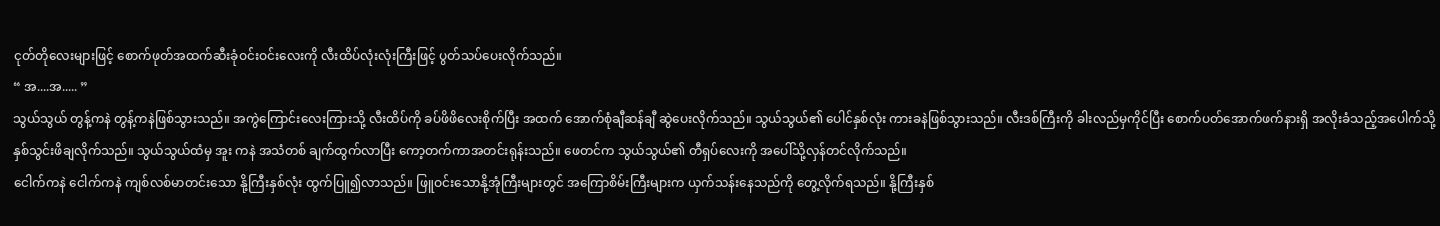ငုတ်တိုလေးများဖြင့် စောက်ဖုတ်အထက်ဆီးခုံဝင်းဝင်းလေးကို လီးထိပ်လုံးလုံးကြီးဖြင့် ပွတ်သပ်ပေးလိုက်သည်။
“ အ....အ..... ”
သွယ်သွယ် တွန့်ကနဲ တွန့်ကနဲဖြစ်သွားသည်။ အကွဲကြောင်းလေးကြားသို့ လီးထိပ်ကို ခပ်ဖိဖိလေးစိုက်ပြီး အထက် အောက်စုံချီဆန်ချီ ဆွဲပေးလိုက်သည်။ သွယ်သွယ်၏ ပေါင်နှစ်လုံး ကားခနဲဖြစ်သွားသည်။ လီးဒစ်ကြီးကို ခါးလည်မှကိုင်ပြီး စောက်ပတ်အောက်ဖက်နားရှိ အလိုးခံသည့်အပေါက်သို့ နှစ်သွင်းဖိချလိုက်သည်။ သွယ်သွယ်ထံမှ အူး ကနဲ အသံတစ် ချက်ထွက်လာပြီး ကော့တက်ကာအတင်းရုန်းသည်။ ဖေတင်က သွယ်သွယ်၏ တီရှပ်လေးကို အပေါ်သို့လှန်တင်လိုက်သည်။
ငေါက်ကနဲ ငေါက်ကနဲ ကျစ်လစ်မာတင်းသော နို့ကြီးနှစ်လုံး ထွက်ပြူ၍လာသည်။ ဖြူဝင်းသောနို့အုံကြီးများတွင် အကြောစိမ်းကြီးများက ယှက်သန်းနေသည်ကို တွေ့လိုက်ရသည်။ နို့ကြီးနှစ်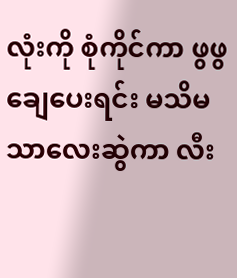လုံးကို စုံကိုင်ကာ ဖွဖွချေပေးရင်း မသိမသာလေးဆွဲကာ လီး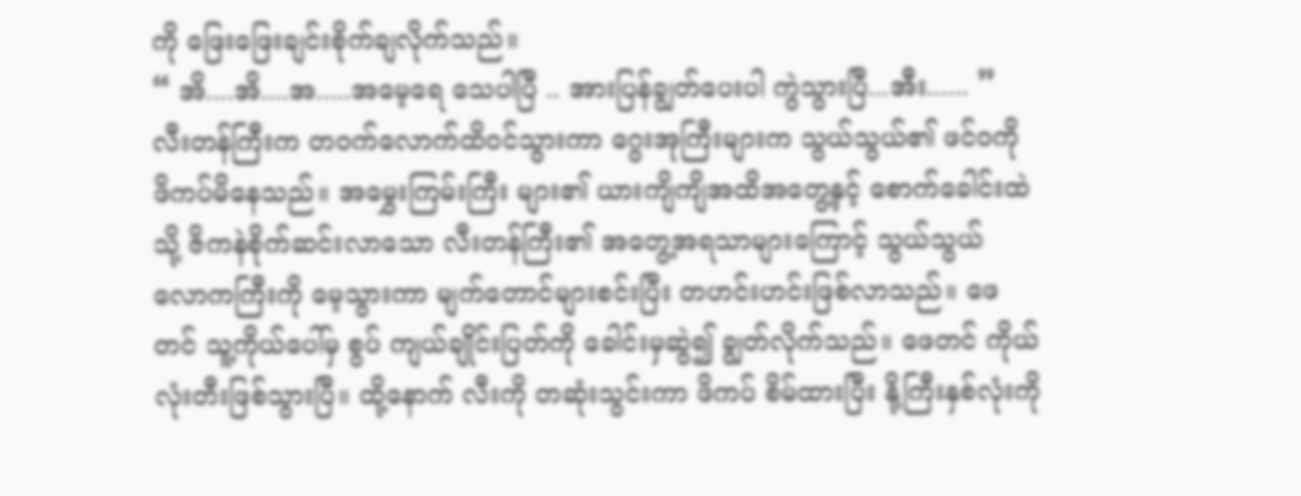ကို ဖြေးဖြေးချင်းစိုက်ချလိုက်သည်။
“ အိ....အိ....အ.....အမေ့ရေ သေပါပြီ .. အားပြန်ချွတ်ပေးပါ ကွဲသွားပြီ...အီး...... ”
လီးတန်ကြီးက တဝက်လောက်ထိဝင်သွားကာ ဂွေးအုကြီးများက သွယ်သွယ်၏ ဖင်ဝကို ဖိကပ်မိနေသည်။ အမွှေးကြမ်းကြီး များ၏ ယားကျိကျိအထိအတွေ့နှင့် စောက်ခေါင်းထဲသို့ ဇိကနဲစိုက်ဆင်းလာသော လီးတန်ကြီး၏ အတွေ့အရသာများကြောင့် သွယ်သွယ် လောကကြီးကို မေ့သွားကာ မျက်တောင်များစင်းပြီး တဟင်းဟင်းဖြစ်လာသည်။ ဖေတင် သူ့ကိုယ်ပေါ်မှ စွပ် ကျယ်ချိုင်းပြတ်ကို ခေါင်းမှဆွဲ၍ ချွတ်လိုက်သည်။ ဖေတင် ကိုယ်လုံးတီးဖြစ်သွားပြီ။ ထို့နောက် လီးကို တဆုံးသွင်းကာ ဖိကပ် စိမ်ထားပြီး နို့ကြီးနှစ်လုံးကို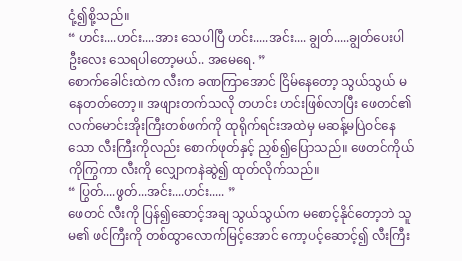ငုံ့၍စို့သည်။
“ ဟင်း....ဟင်း....အား သေပါပြီ ဟင်း.....အင်း.... ချွတ်.....ချွတ်ပေးပါ ဦးလေး သေရပါတော့မယ်.. အမေရေ. ”
စောက်ခေါင်းထဲက လီးက ခဏကြာအောင် ငြိမ်နေတော့ သွယ်သွယ် မနေတတ်တော့။ အဖျားတက်သလို တဟင်း ဟင်းဖြစ်လာပြီး ဖေတင်၏ လက်မောင်းအိုးကြီးတစ်ဖက်ကို ထုရိုက်ရင်းအထဲမှ မဆန့်မပြဲဝင်နေသော လီးကြီးကိုလည်း စောက်ဖုတ်နှင့် ညှစ်၍ပြောသည်။ ဖေတင်ကိုယ်ကိုကြွကာ လီးကို လျှောကနဲဆွဲ၍ ထုတ်လိုက်သည်။
“ ပြွတ်....ဖွတ်...အင်း....ဟင်း..... ”
ဖေတင် လီးကို ပြန်၍ဆောင့်အချ သွယ်သွယ်က မစောင့်နိုင်တော့ဘဲ သူမ၏ ဖင်ကြီးကို တစ်ထွာလောက်မြင့်အောင် ကော့ပင့်ဆောင့်၍ လီးကြီး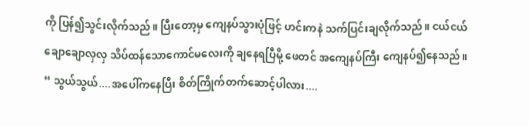ကို ပြန်၍သွင်းလိုက်သည်။ ပြီးတော့မှ ကျေနပ်သွားပုံဖြင့် ဟင်းကနဲ သက်ပြင်းချလိုက်သည်။ ငယ်ငယ်ချောချောလှလှ သိပ်ထန်သောကောင်မလေးကို ချနေရပြီမို့ ဖေတင် အကျေနပ်ကြီး ကျေနပ်၍နေသည်။
“ သွယ်သွယ်....အပေါ်ကနေပြီး စိတ်ကြိုက်တက်ဆောင့်ပါလား....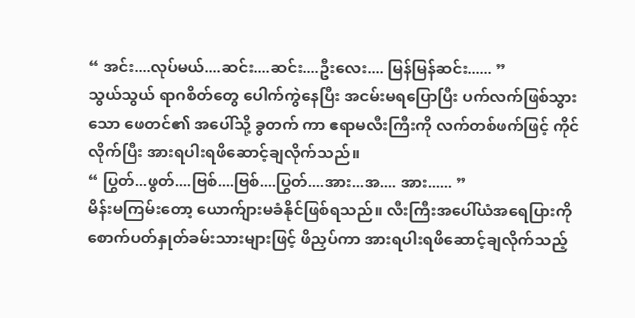“ အင်း....လုပ်မယ်....ဆင်း....ဆင်း....ဦးလေး.... မြန်မြန်ဆင်း...... ”
သွယ်သွယ် ရာဂစိတ်တွေ ပေါက်ကွဲနေပြီး အငမ်းမရပြောပြီး ပက်လက်ဖြစ်သွားသော ဖေတင်၏ အပေါ်သို့ ခွတက် ကာ ဧရာမလီးကြီးကို လက်တစ်ဖက်ဖြင့် ကိုင်လိုက်ပြီး အားရပါးရဖိဆောင့်ချလိုက်သည်။
“ ပြွတ်...ဖွတ်....ဗြစ်....ဗြစ်....ပြွတ်....အား...အ.... အား...... ”
မိန်းမကြမ်းတော့ ယောက်ျားမခံနိုင်ဖြစ်ရသည်။ လီးကြီးအပေါ်ယံအရေပြားကို စောက်ပတ်နှုတ်ခမ်းသားများဖြင့် ဖိညှပ်ကာ အားရပါးရဖိဆောင့်ချလိုက်သည့်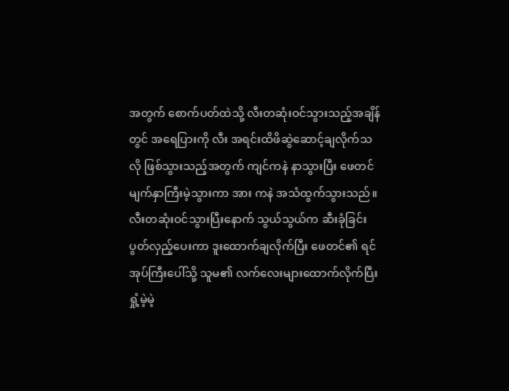အတွက် စောက်ပတ်ထဲသို့ လီးတဆုံးဝင်သွားသည့်အချိန်တွင် အရေပြားကို လီး အရင်းထိဖိဆွဲဆောင့်ချလိုက်သလို ဖြစ်သွားသည့်အတွက် ကျင်ကနဲ နာသွားပြီး ဖေတင် မျက်နှာကြီးမဲ့သွားကာ အား ကနဲ အသံထွက်သွားသည်။
လီးတဆုံးဝင်သွားပြီးနောက် သွယ်သွယ်က ဆီးခုံခြင်းပွတ်လှည့်ပေးကာ ဒူးထောက်ချလိုက်ပြီး ဖေတင်၏ ရင်အုပ်ကြီးပေါ်သို့ သူမ၏ လက်လေးများထောက်လိုက်ပြီး ရှုံ့မဲ့မဲ့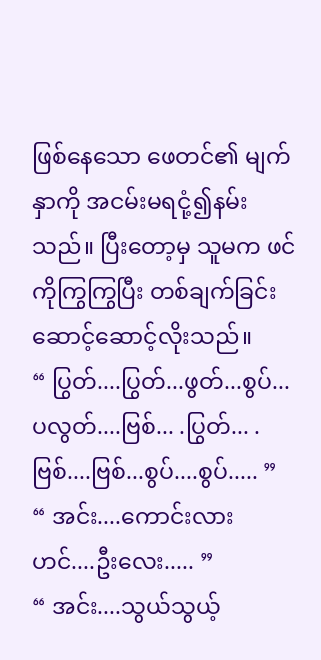ဖြစ်နေသော ဖေတင်၏ မျက်နှာကို အငမ်းမရငုံ့၍နမ်းသည်။ ပြီးတော့မှ သူမက ဖင်ကိုကြွကြွပြီး တစ်ချက်ခြင်း ဆောင့်ဆောင့်လိုးသည်။
“ ပြွတ်....ပြွတ်...ဖွတ်...စွပ်...ပလွတ်....ဗြစ်... .ပြွတ်... .ဗြစ်....ဗြစ်...စွပ်....စွပ်..... ”
“ အင်း....ကောင်းလားဟင်....ဦးလေး..... ”
“ အင်း....သွယ်သွယ့်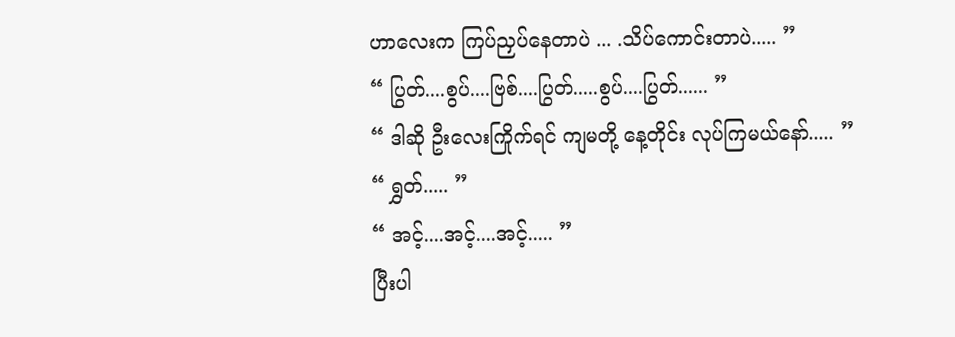ဟာလေးက ကြပ်ညှပ်နေတာပဲ ... .သိပ်ကောင်းတာပဲ..... ”
“ ပြွတ်....စွပ်....ဗြစ်....ပြွတ်.....စွပ်....ပြွတ်...... ”
“ ဒါဆို ဦးလေးကြိုက်ရင် ကျမတို့ နေ့တိုင်း လုပ်ကြမယ်နော်..... ”
“ ရွှတ်..... ”
“ အင့်....အင့်....အင့်..... ”
ပြီးပါ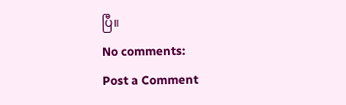ပြီ။
No comments:
Post a Comment